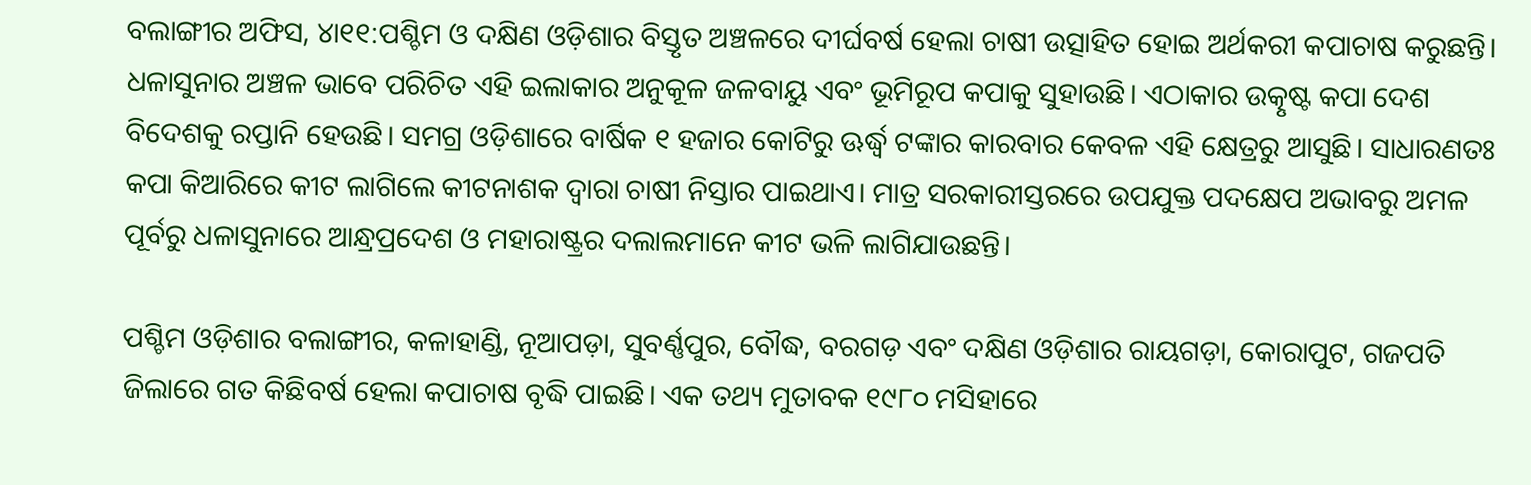ବଲାଙ୍ଗୀର ଅଫିସ, ୪ା୧୧:ପଶ୍ଚିମ ଓ ଦକ୍ଷିଣ ଓଡ଼ିଶାର ବିସ୍ତୃତ ଅଞ୍ଚଳରେ ଦୀର୍ଘବର୍ଷ ହେଲା ଚାଷୀ ଉତ୍ସାହିତ ହୋଇ ଅର୍ଥକରୀ କପାଚାଷ କରୁଛନ୍ତି। ଧଳାସୁନାର ଅଞ୍ଚଳ ଭାବେ ପରିଚିତ ଏହି ଇଲାକାର ଅନୁକୂଳ ଜଳବାୟୁ ଏବଂ ଭୂମିରୂପ କପାକୁ ସୁହାଉଛି। ଏଠାକାର ଉତ୍କୃଷ୍ଟ କପା ଦେଶ ବିଦେଶକୁ ରପ୍ତାନି ହେଉଛି। ସମଗ୍ର ଓଡ଼ିଶାରେ ବାର୍ଷିକ ୧ ହଜାର କୋଟିରୁ ଊର୍ଦ୍ଧ୍ୱ ଟଙ୍କାର କାରବାର କେବଳ ଏହି କ୍ଷେତ୍ରରୁ ଆସୁଛି। ସାଧାରଣତଃ କପା କିଆରିରେ କୀଟ ଲାଗିଲେ କୀଟନାଶକ ଦ୍ୱାରା ଚାଷୀ ନିସ୍ତାର ପାଇଥାଏ। ମାତ୍ର ସରକାରୀସ୍ତରରେ ଉପଯୁକ୍ତ ପଦକ୍ଷେପ ଅଭାବରୁ ଅମଳ ପୂର୍ବରୁ ଧଳାସୁନାରେ ଆନ୍ଧ୍ରପ୍ରଦେଶ ଓ ମହାରାଷ୍ଟ୍ରର ଦଲାଲମାନେ କୀଟ ଭଳି ଲାଗିଯାଉଛନ୍ତି।

ପଶ୍ଚିମ ଓଡ଼ିଶାର ବଲାଙ୍ଗୀର, କଳାହାଣ୍ଡି, ନୂଆପଡ଼ା, ସୁବର୍ଣ୍ଣପୁର, ବୌଦ୍ଧ, ବରଗଡ଼ ଏବଂ ଦକ୍ଷିଣ ଓଡ଼ିଶାର ରାୟଗଡ଼ା, କୋରାପୁଟ, ଗଜପତି ଜିଲାରେ ଗତ କିଛିବର୍ଷ ହେଲା କପାଚାଷ ବୃଦ୍ଧି ପାଇଛି। ଏକ ତଥ୍ୟ ମୁତାବକ ୧୯୮୦ ମସିହାରେ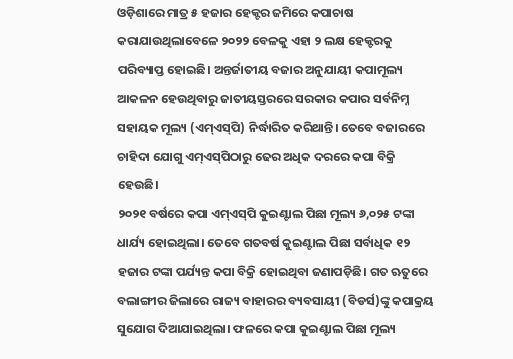ଓଡ଼ିଶାରେ ମାତ୍ର ୫ ହଜାର ହେକ୍ଟର ଜମିରେ କପାଚାଷ କରାଯାଉଥିଲାବେଳେ ୨୦୨୨ ବେଳକୁ ଏହା ୨ ଲକ୍ଷ ହେକ୍ଟରକୁ ପରିବ୍ୟାପ୍ତ ହୋଇଛି। ଅନ୍ତର୍ଜାତୀୟ ବଜାର ଅନୁଯାୟୀ କପାମୂଲ୍ୟ ଆକଳନ ହେଉଥିବାରୁ ଜାତୀୟସ୍ତରରେ ସରକାର କପାର ସର୍ବନିମ୍ନ ସହାୟକ ମୂଲ୍ୟ (ଏମ୍‌ଏସ୍‌ପି) ନିର୍ଦ୍ଧାରିତ କରିଥାନ୍ତି। ତେବେ ବଜାରରେ ଚାହିଦା ଯୋଗୁ ଏମ୍‌ଏସ୍‌ପିଠାରୁ ଢେର ଅଧିକ ଦରରେ କପା ବିକ୍ରି ହେଉଛି।
୨୦୨୧ ବର୍ଷରେ କପା ଏମ୍‌ଏସ୍‌ପି କୁଇଣ୍ଟାଲ ପିଛା ମୂଲ୍ୟ ୬,୦୨୫ ଟଙ୍କା ଧାର୍ଯ୍ୟ ହୋଇଥିଲା। ତେବେ ଗତବର୍ଷ କୁଇଣ୍ଟାଲ ପିଛା ସର୍ବାଧିକ ୧୨ ହଜାର ଟଙ୍କା ପର୍ଯ୍ୟନ୍ତ କପା ବିକ୍ରି ହୋଇଥିବା ଜଣାପଡ଼ିଛି। ଗତ ଋତୁରେ ବଲାଙ୍ଗୀର ଜିଲାରେ ରାଜ୍ୟ ବାହାରର ବ୍ୟବସାୟୀ (ବିଡର୍ସ)ଙ୍କୁ କପାକ୍ରୟ ସୁଯୋଗ ଦିଆଯାଇଥିଲା। ଫଳରେ କପା କୁଇଣ୍ଟାଲ ପିଛା ମୂଲ୍ୟ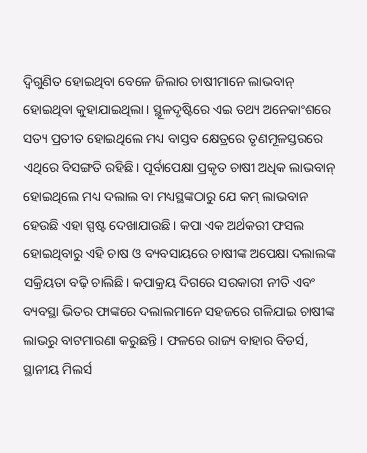ଦ୍ୱିଗୁଣିତ ହୋଇଥିବା ବେଳେ ଜିଲାର ଚାଷୀମାନେ ଲାଭବାନ୍‌ ହୋଇଥିବା କୁହାଯାଇଥିଲା। ସ୍ଥୂଳଦୃଷ୍ଟିରେ ଏଇ ତଥ୍ୟ ଅନେକାଂଶରେ ସତ୍ୟ ପ୍ରତୀତ ହୋଇଥିଲେ ମଧ୍ୟ ବାସ୍ତବ କ୍ଷେତ୍ରରେ ତୃଣମୂଳସ୍ତରରେ ଏଥିରେ ବିସଙ୍ଗତି ରହିଛି। ପୂର୍ବାପେକ୍ଷା ପ୍ରକୃତ ଚାଷୀ ଅଧିକ ଲାଭବାନ୍‌ ହୋଇଥିଲେ ମଧ୍ୟ ଦଲାଲ ବା ମଧ୍ୟସ୍ଥଙ୍କଠାରୁ ଯେ କମ୍‌ ଲାଭବାନ ହେଉଛି ଏହା ସ୍ପଷ୍ଟ ଦେଖାଯାଉଛି। କପା ଏକ ଅର୍ଥକରୀ ଫସଲ ହୋଇଥିବାରୁ ଏହି ଚାଷ ଓ ବ୍ୟବସାୟରେ ଚାଷୀଙ୍କ ଅପେକ୍ଷା ଦଲାଲଙ୍କ ସକ୍ରିୟତା ବଢ଼ି ଚାଲିଛି। କପାକ୍ରୟ ଦିଗରେ ସରକାରୀ ନୀତି ଏବଂ ବ୍ୟବସ୍ଥା ଭିତର ଫାଙ୍କରେ ଦଲାଲମାନେ ସହଜରେ ଗଳିଯାଇ ଚାଷୀଙ୍କ ଲାଭରୁ ବାଟମାରଣା କରୁଛନ୍ତି। ଫଳରେ ରାଜ୍ୟ ବାହାର ବିଡର୍ସ, ସ୍ଥାନୀୟ ମିଲର୍ସ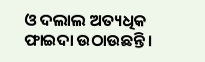ଓ ଦଲାଲ ଅତ୍ୟଧିକ ଫାଇଦା ଉଠାଉଛନ୍ତି।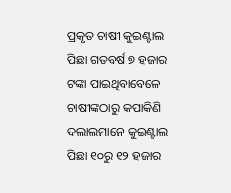ପ୍ରକୃତ ଚାଷୀ କୁଇଣ୍ଟାଲ ପିଛା ଗତବର୍ଷ ୭ ହଜାର ଟଙ୍କା ପାଇଥିବାବେଳେ ଚାଷୀଙ୍କଠାରୁ କପାକିଣି ଦଲାଲମାନେ କୁଇଣ୍ଟାଲ ପିଛା ୧୦ରୁ ୧୨ ହଜାର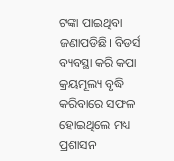ଟଙ୍କା ପାଇଥିବା ଜଣାପଡିଛି। ବିଡର୍ସ ବ୍ୟବସ୍ଥା କରି କପା କ୍ରୟମୂଲ୍ୟ ବୃଦ୍ଧି କରିବାରେ ସଫଳ ହୋଇଥିଲେ ମଧ୍ୟ ପ୍ରଶାସନ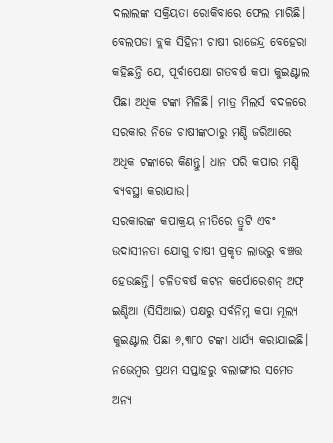ଦଲାଲଙ୍କ ସକ୍ରିୟତା ରୋକିବାରେ ଫେଲ ମାରିଛି। ବେଲପଡା ବ୍ଲକ ସିହିନୀ ଚାଷୀ ରାଜେନ୍ଦ୍ର ବେହେରା କହିଛନ୍ତି ଯେ, ପୂର୍ବାପେକ୍ଷା ଗତବର୍ଷ କପା କୁଇଣ୍ଟାଲ ପିଛା ଅଧିକ ଟଙ୍କା ମିଳିଛି। ମାତ୍ର ମିଲର୍ସ ବଦଳରେ ସରକାର ନିଜେ ଚାଷୀଙ୍କଠାରୁ ମଣ୍ଡି ଜରିଆରେ ଅଧିକ ଟଙ୍କାରେ କିଣନ୍ତୁ। ଧାନ ପରି କପାର ମଣ୍ଡି ବ୍ୟବସ୍ଥା କରାଯାଉ।
ସରକାରଙ୍କ କପାକ୍ରୟ ନୀତିରେ ତ୍ରୁଟି ଏବଂ ଉଦାସୀନତା ଯୋଗୁ ଚାଷୀ ପ୍ରକୃତ ଲାଭରୁ ବଞ୍ଚତ୍ତ ହେଉଛନ୍ତି। ଚଳିତବର୍ଷ କଟନ କର୍ପୋରେଶନ୍‌ ଅଫ୍‌ ଇଣ୍ଡିଆ (ସିସିଆଇ) ପକ୍ଷରୁ ସର୍ବନିମ୍ନ କପା ମୂଲ୍ୟ କୁଇଣ୍ଟାଲ ପିଛା ୬,୩୮୦ ଟଙ୍କା ଧାର୍ଯ୍ୟ କରାଯାଇଛି। ନଭେମ୍ବର ପ୍ରଥମ ସପ୍ତାହରୁ ବଲାଙ୍ଗୀର ସମେତ ଅନ୍ୟ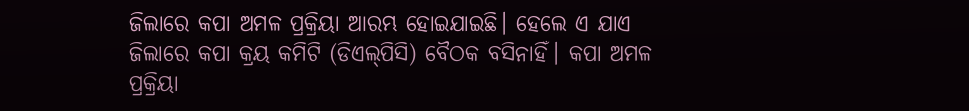ଜିଲାରେ କପା ଅମଳ ପ୍ରକ୍ରିୟା ଆରମ୍ଭ ହୋଇଯାଇଛି। ହେଲେ ଏ ଯାଏ ଜିଲାରେ କପା କ୍ରୟ କମିଟି (ଡିଏଲ୍‌ପିସି) ବୈଠକ ବସିନାହିଁ। କପା ଅମଳ ପ୍ରକ୍ରିୟା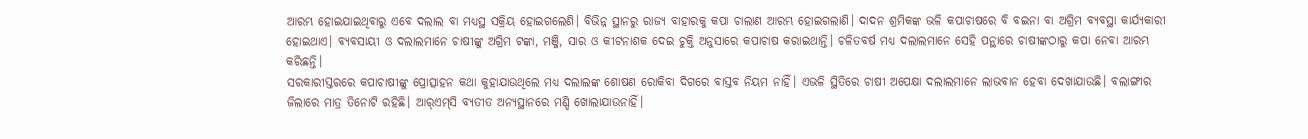ଆରମ୍ଭ ହୋଇଯାଇଥିବାରୁ ଏବେ ଦଲାଲ ବା ମଧ୍ୟସ୍ଥ ସକ୍ରିୟ ହୋଇଗଲେଣି। ବିଭିନ୍ନ ସ୍ଥାନରୁ ରାଜ୍ୟ ବାହାରକୁ କପା ଚାଲାଣ ଆରମ୍ଭ ହୋଇଗଲାଣି। ଦାଦନ ଶ୍ରମିକଙ୍କ ଭଳି କପାଚାଷରେ ବି ବଇନା ବା ଅଗ୍ରିମ ବ୍ୟବସ୍ଥା କାର୍ଯ୍ୟକାରୀ ହୋଇଥାଏ। ବ୍ୟବସାୟୀ ଓ ଦଲାଲମାନେ ଚାଷୀଙ୍କୁ ଅଗ୍ରିମ ଟଙ୍କା, ମଞ୍ଜି, ସାର ଓ କୀଟନାଶକ ଦେଇ ଚୁକ୍ତି ଅନୁସାରେ କପାଚାଷ କରାଇଥାନ୍ତି। ଚଳିତବର୍ଷ ମଧ୍ୟ ଦଲାଲମାନେ ସେହି ପନ୍ଥାରେ ଚାଷୀଙ୍କଠାରୁ କପା ନେବା ଆରମ୍ଭ କରିଛନ୍ତି।
ସରକାରୀସ୍ତରରେ କପାଚାଷୀଙ୍କୁ ପ୍ରୋତ୍ସାହନ କଥା କୁହାଯାଉଥିଲେ ମଧ୍ୟ ଦଲାଲଙ୍କ ଶୋଷଣ ରୋକିବା ଦିଗରେ ବାସ୍ତବ ନିୟମ ନାହିଁ। ଏଭଳି ସ୍ଥିତିରେ ଚାଷୀ ଅପେକ୍ଷା ଦଲାଲମାନେ ଲାଭବାନ ହେବା ଦେଖାଯାଉଛି। ବଲାଙ୍ଗୀର ଜିଲାରେ ମାତ୍ର ତିନୋଟି ରହିଛି। ଆର୍‌ଏମ୍‌ସି ବ୍ୟତୀତ ଅନ୍ୟସ୍ଥାନରେ ମଣ୍ଡି ଖୋଲାଯାଉନାହିଁ।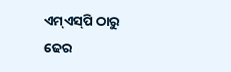ଏମ୍‌ଏସ୍‌ପି ଠାରୁ ଢେର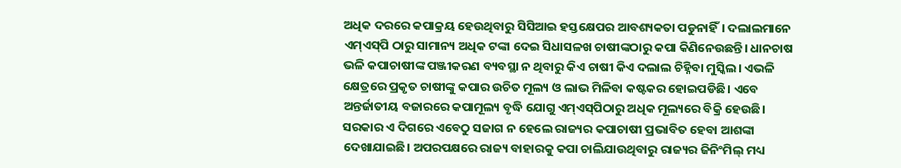ଅଧିକ ଦରରେ କପାକ୍ରୟ ହେଉଥିବାରୁ ସିସିଆଇ ହସ୍ତକ୍ଷେପର ଆବଶ୍ୟକତା ପଡୁନାହିଁ। ଦଲାଲମାନେ ଏମ୍‌ଏସ୍‌ପି ଠାରୁ ସାମାନ୍ୟ ଅଧିକ ଟଙ୍କା ଦେଇ ସିଧାସଳଖ ଚାଷୀଙ୍କଠାରୁ କପା କିଣିନେଉଛନ୍ତି। ଧାନଚାଷ ଭଳି କପାଚାଷୀଙ୍କ ପଞ୍ଜୀକରଣ ବ୍ୟବସ୍ଥା ନ ଥିବାରୁ କିଏ ଚାଷୀ କିଏ ଦଲାଲ ଚିହ୍ନିବା ମୁସ୍କିଲ। ଏଭଳି କ୍ଷେତ୍ରରେ ପ୍ରକୃତ ଚାଷୀଙ୍କୁ କପାର ଉଚିତ ମୂଲ୍ୟ ଓ ଲାଭ ମିଳିବା କଷ୍ଟକର ହୋଇପଡିଛି। ଏବେ ଅନ୍ତର୍ଜାତୀୟ ବଜାରରେ କପାମୂଲ୍ୟ ବୃଦ୍ଧି ଯୋଗୁ ଏମ୍‌ଏସ୍‌ପିଠାରୁ ଅଧିକ ମୂଲ୍ୟରେ ବିକ୍ରି ହେଉଛି। ସରକାର ଏ ଦିଗରେ ଏବେଠୁ ସଜାଗ ନ ହେଲେ ରାଜ୍ୟର କପାଚାଷୀ ପ୍ରଭାବିତ ହେବା ଆଶଙ୍କା ଦେଖାଯାଇଛି। ଅପରପକ୍ଷରେ ରାଜ୍ୟ ବାହାରକୁ କପା ଚାଲିଯାଉଥିବାରୁ ରାଜ୍ୟର ଜିନିଂମିଲ୍‌ ମଧ୍ୟ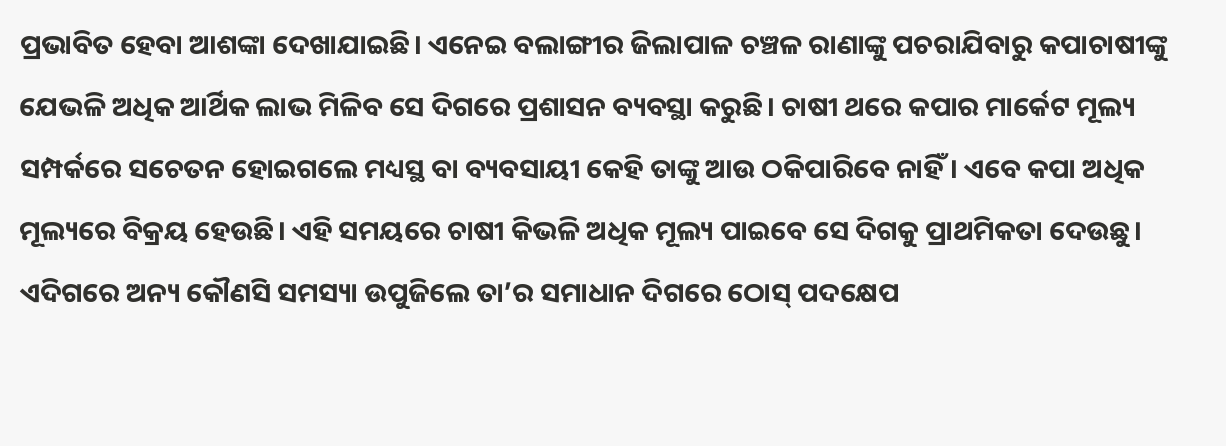ପ୍ରଭାବିତ ହେବା ଆଶଙ୍କା ଦେଖାଯାଇଛି। ଏନେଇ ବଲାଙ୍ଗୀର ଜିଲାପାଳ ଚଞ୍ଚଳ ରାଣାଙ୍କୁ ପଚରାଯିବାରୁ କପାଚାଷୀଙ୍କୁ ଯେଭଳି ଅଧିକ ଆର୍ଥିକ ଲାଭ ମିଳିବ ସେ ଦିଗରେ ପ୍ରଶାସନ ବ୍ୟବସ୍ଥା କରୁଛି। ଚାଷୀ ଥରେ କପାର ମାର୍କେଟ ମୂଲ୍ୟ ସମ୍ପର୍କରେ ସଚେତନ ହୋଇଗଲେ ମଧ୍ୟସ୍ଥ ବା ବ୍ୟବସାୟୀ କେହି ତାଙ୍କୁ ଆଉ ଠକିପାରିବେ ନାହିଁ। ଏବେ କପା ଅଧିକ ମୂଲ୍ୟରେ ବିକ୍ରୟ ହେଉଛି। ଏହି ସମୟରେ ଚାଷୀ କିଭଳି ଅଧିକ ମୂଲ୍ୟ ପାଇବେ ସେ ଦିଗକୁ ପ୍ରାଥମିକତା ଦେଉଛୁ। ଏଦିଗରେ ଅନ୍ୟ କୌଣସି ସମସ୍ୟା ଉପୁଜିଲେ ତା’ର ସମାଧାନ ଦିଗରେ ଠୋସ୍‌ ପଦକ୍ଷେପ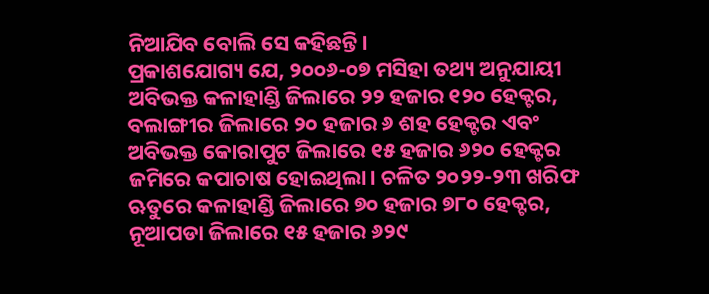ନିଆଯିବ ବୋଲି ସେ କହିଛନ୍ତି।
ପ୍ରକାଶଯୋଗ୍ୟ ଯେ, ୨୦୦୬-୦୭ ମସିହା ତଥ୍ୟ ଅନୁଯାୟୀ ଅବିଭକ୍ତ କଳାହାଣ୍ଡି ଜିଲାରେ ୨୨ ହଜାର ୧୨୦ ହେକ୍ଟର, ବଲାଙ୍ଗୀର ଜିଲାରେ ୨୦ ହଜାର ୬ ଶହ ହେକ୍ଟର ଏବଂ ଅବିଭକ୍ତ କୋରାପୁଟ ଜିଲାରେ ୧୫ ହଜାର ୬୨୦ ହେକ୍ଟର ଜମିରେ କପାଚାଷ ହୋଇଥିଲା। ଚଳିତ ୨୦୨୨-୨୩ ଖରିଫ ଋତୁରେ କଳାହାଣ୍ଡି ଜିଲାରେ ୭୦ ହଜାର ୭୮୦ ହେକ୍ଟର, ନୂଆପଡା ଜିଲାରେ ୧୫ ହଜାର ୬୨୯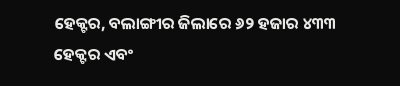ହେକ୍ଟର, ବଲାଙ୍ଗୀର ଜିଲାରେ ୬୨ ହଜାର ୪୩୩ ହେକ୍ଟର ଏବଂ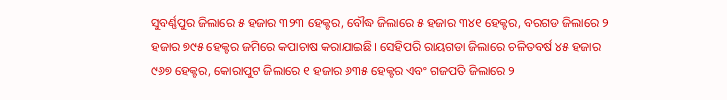ସୁବର୍ଣ୍ଣପୁର ଜିଲାରେ ୫ ହଜାର ୩୨୩ ହେକ୍ଟର, ବୌଦ୍ଧ ଜିଲାରେ ୫ ହଜାର ୩୪୧ ହେକ୍ଟର, ବରଗଡ ଜିଲାରେ ୨ ହଜାର ୭୯୫ ହେକ୍ଟର ଜମିରେ କପାଚାଷ କରାଯାଇଛି। ସେହିପରି ରାୟଗଡା ଜିଲାରେ ଚଳିତବର୍ଷ ୪୫ ହଜାର ୯୬୭ ହେକ୍ଟର, କୋରାପୁଟ ଜିଲାରେ ୧ ହଜାର ୬୩୫ ହେକ୍ଟର ଏବଂ ଗଜପତି ଜିଲାରେ ୨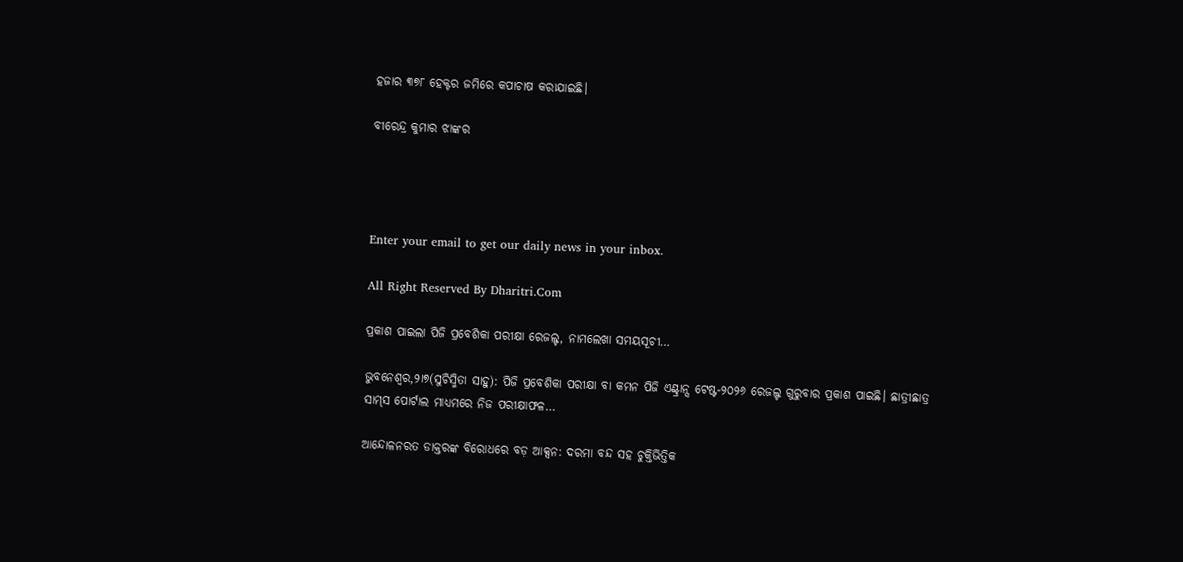ହଜାର ୩୭୮ ହେକ୍ଟର ଜମିରେ କପାଚାଷ କରାଯାଇଛି।

ବୀରେନ୍ଦ୍ର କୁମାର ଝାଙ୍କର




Enter your email to get our daily news in your inbox.

All Right Reserved By Dharitri.Com

ପ୍ରକାଶ ପାଇଲା ପିଜି ପ୍ରବେଶିକା ପରୀକ୍ଷା ରେଜଲ୍ଟ, ନାମଲେଖା ସମୟସୂଚୀ…

ଭୁବନେଶ୍ୱର,୨ା୭(ସୁଚିସ୍ମିତା ସାହୁ): ପିଜି ପ୍ରବେଶିକା ପରୀକ୍ଷା ବା କମନ ପିଜି ଏଣ୍ଟ୍ରାନ୍ସ ଟେଷ୍ଟ-୨୦୨୬ ରେଜଲ୍ଟ ଗୁରୁବାର ପ୍ରକାଶ ପାଇଛି। ଛାତ୍ରୀଛାତ୍ର ସାମ୍‌ସ ପୋର୍ଟାଲ ମାଧ୍ୟମରେ ନିଜ ପରୀକ୍ଷାଫଳ…

ଆନ୍ଦୋଳନରତ ଡାକ୍ତରଙ୍କ ବିରୋଧରେ ବଡ଼ ଆକ୍ସନ: ଦରମା ବନ୍ଦ ସହ ଚୁକ୍ତିଭିତ୍ତିକ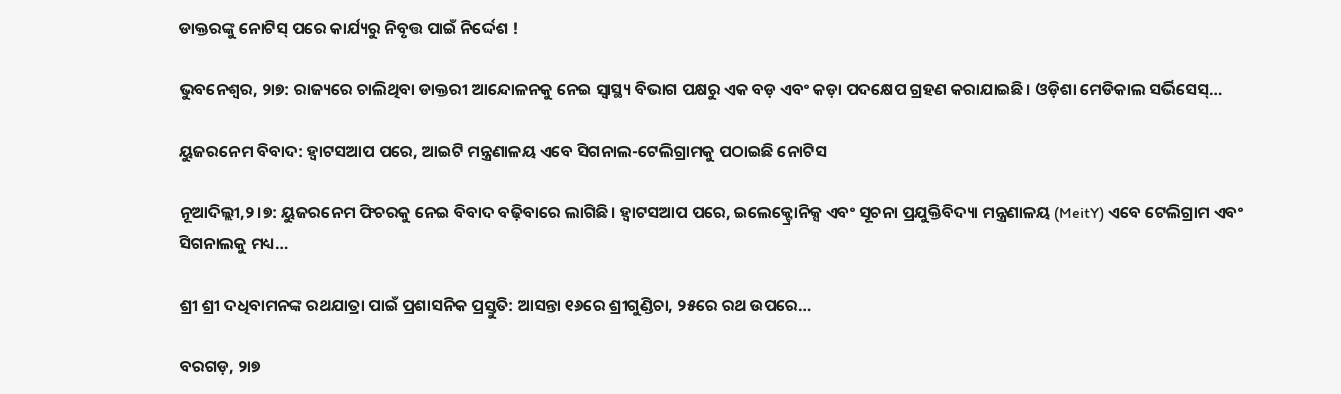ଡାକ୍ତରଙ୍କୁ ନୋଟିସ୍‌ ପରେ କାର୍ଯ୍ୟରୁ ନିବୃତ୍ତ ପାଇଁ ନିର୍ଦ୍ଦେଶ !

ଭୁବନେଶ୍ୱର, ୨ା୭: ରାଜ୍ୟରେ ଚାଲିଥିବା ଡାକ୍ତରୀ ଆନ୍ଦୋଳନକୁ ନେଇ ସ୍ୱାସ୍ଥ୍ୟ ବିଭାଗ ପକ୍ଷରୁ ଏକ ବଡ଼ ଏବଂ କଡ଼ା ପଦକ୍ଷେପ ଗ୍ରହଣ କରାଯାଇଛି। ଓଡ଼ିଶା ମେଡିକାଲ ସର୍ଭିସେସ୍‌…

ୟୁଜରନେମ ବିବାଦ: ହ୍ବାଟସଆପ ପରେ, ଆଇଟି ମନ୍ତ୍ରଣାଳୟ ଏବେ ସିଗନାଲ-ଟେଲିଗ୍ରାମକୁ ପଠାଇଛି ନୋଟିସ

ନୂଆଦିଲ୍ଲୀ,୨।୭: ୟୁଜରନେମ ଫିଚରକୁ ନେଇ ବିବାଦ ବଢ଼ିବାରେ ଲାଗିଛି। ହ୍ବାଟସଆପ ପରେ, ଇଲେକ୍ଟ୍ରୋନିକ୍ସ ଏବଂ ସୂଚନା ପ୍ରଯୁକ୍ତିବିଦ୍ୟା ମନ୍ତ୍ରଣାଳୟ (MeitY) ଏବେ ଟେଲିଗ୍ରାମ ଏବଂ ସିଗନାଲକୁ ମଧ୍ୟ…

ଶ୍ରୀ ଶ୍ରୀ ଦଧିବାମନଙ୍କ ରଥଯାତ୍ରା ପାଇଁ ପ୍ରଶାସନିକ ପ୍ରସ୍ତୁତି: ଆସନ୍ତା ୧୬ରେ ଶ୍ରୀଗୁଣ୍ଡିଚା, ୨୫ରେ ରଥ ଉପରେ…

ବରଗଡ଼, ୨ା୭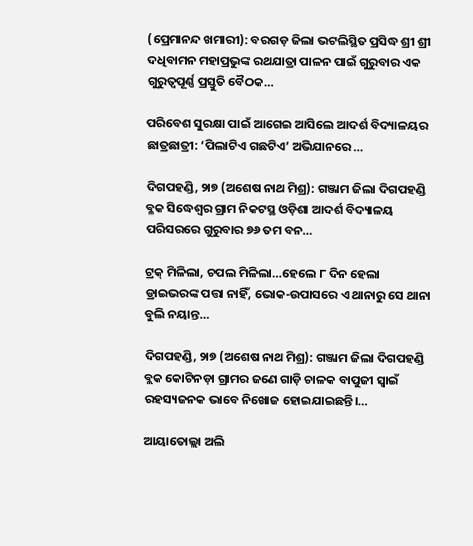(ପ୍ରେମାନନ୍ଦ ଖମାରୀ): ବରଗଡ଼ ଜିଲା ଭଟଲିସ୍ଥିତ ପ୍ରସିଦ୍ଧ ଶ୍ରୀ ଶ୍ରୀ ଦଧିବାମନ ମହାପ୍ରଭୁଙ୍କ ରଥଯାତ୍ରା ପାଳନ ପାଇଁ ଗୁରୁବାର ଏକ ଗୁରୁତ୍ୱପୂର୍ଣ୍ଣ ପ୍ରସ୍ତୁତି ବୈଠକ…

ପରିବେଶ ସୁରକ୍ଷା ପାଇଁ ଆଗେଇ ଆସିଲେ ଆଦର୍ଶ ବିଦ୍ୟାଳୟର ଛାତ୍ରଛାତ୍ରୀ: ‘ପିଲାଟିଏ ଗଛଟିଏ’ ଅଭିଯାନରେ …

ଦିଗପହଣ୍ଡି, ୨ା୭ (ଅଶେଷ ନାଥ ମିଶ୍ର): ଗଞ୍ଜାମ ଜିଲା ଦିଗପହଣ୍ଡି ବ୍ଳକ ସିଦ୍ଧେଶ୍ୱର ଗ୍ରାମ ନିକଟସ୍ଥ ଓଡ଼ିଶା ଆଦର୍ଶ ବିଦ୍ୟାଳୟ ପରିସରରେ ଗୁରୁବାର ୭୬ ତମ ବନ…

ଟ୍ରକ୍ ମିଳିଲା, ଚପଲ ମିଳିଲା…ହେଲେ ୮ ଦିନ ହେଲା ଡ୍ରାଇଭରଙ୍କ ପତ୍ତା ନାହିଁ, ଭୋକ-ଉପାସରେ ଏ ଥାନାରୁ ସେ ଥାନା ବୁଲି ନୟାନ୍ତ…

ଦିଗପହଣ୍ଡି, ୨ା୭ (ଅଶେଷ ନାଥ ମିଶ୍ର): ଗଞ୍ଜାମ ଜିଲା ଦିଗପହଣ୍ଡି ବ୍ଲକ କୋଟିନଡ଼ା ଗ୍ରାମର ଜଣେ ଗାଡ଼ି ଚାଳକ ବାପୁଜୀ ସ୍ୱାଇଁ ରହସ୍ୟଜନକ ଭାବେ ନିଖୋଜ ହୋଇଯାଇଛନ୍ତି।…

ଆୟାତୋଲ୍ଲା ଅଲି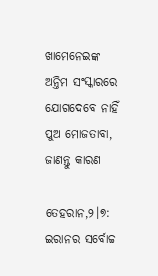ଖାମେନେଇଙ୍କ ଅନ୍ତିମ ସଂସ୍କାରରେ ଯୋଗଦେବେ ନାହିଁ ପୁଅ ମୋଜତାବା, ଜାଣନ୍ତୁ କାରଣ

ତେହରାନ,୨।୭: ଇରାନର ସର୍ବୋଚ୍ଚ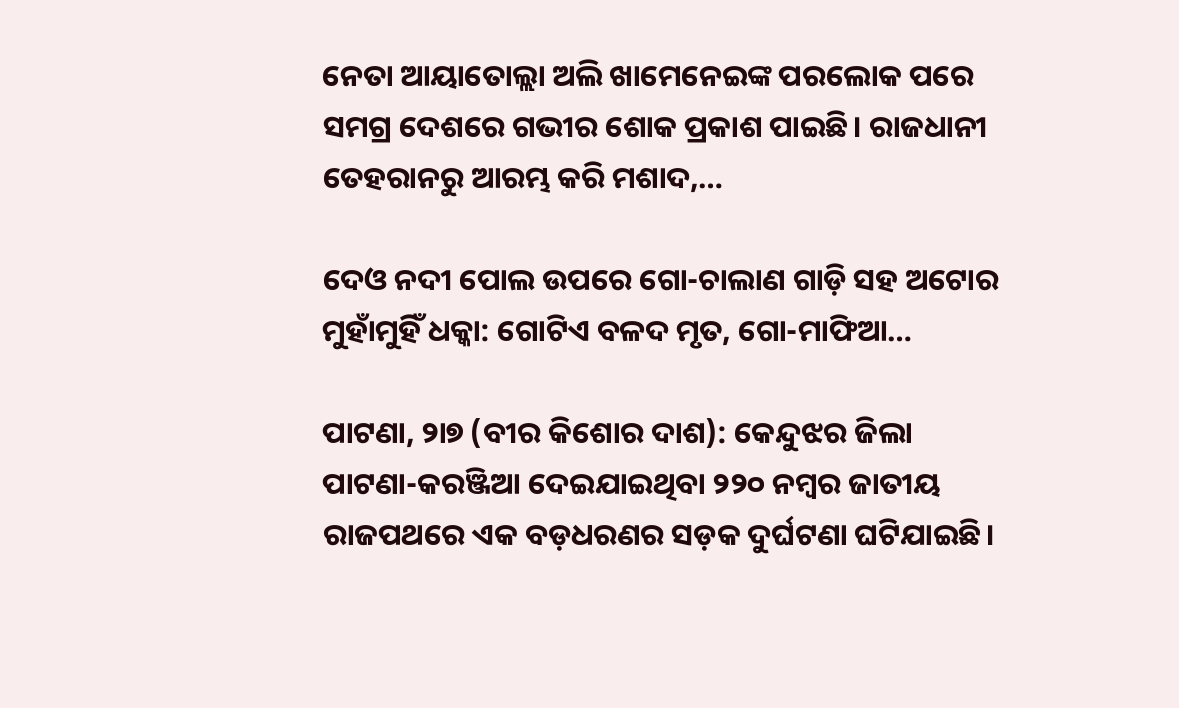ନେତା ଆୟାତୋଲ୍ଲା ଅଲି ଖାମେନେଇଙ୍କ ପରଲୋକ ପରେ ସମଗ୍ର ଦେଶରେ ଗଭୀର ଶୋକ ପ୍ରକାଶ ପାଇଛି। ରାଜଧାନୀ ତେହରାନରୁ ଆରମ୍ଭ କରି ମଶାଦ,…

ଦେଓ ନଦୀ ପୋଲ ଉପରେ ଗୋ-ଚାଲାଣ ଗାଡ଼ି ସହ ଅଟୋର ମୁହାଁମୁହିଁ ଧକ୍କା: ଗୋଟିଏ ବଳଦ ମୃତ, ଗୋ-ମାଫିଆ…

ପାଟଣା, ୨ା୭ (ବୀର କିଶୋର ଦାଶ): କେନ୍ଦୁଝର ଜିଲା ପାଟଣା-କରଞ୍ଜିଆ ଦେଇଯାଇଥିବା ୨୨୦ ନମ୍ବର ଜାତୀୟ ରାଜପଥରେ ଏକ ବଡ଼ଧରଣର ସଡ଼କ ଦୁର୍ଘଟଣା ଘଟିଯାଇଛି।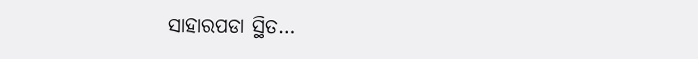ସାହାରପଡା ସ୍ଥିତ…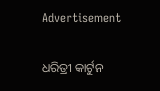Advertisement

ଧରିତ୍ରୀ କାର୍ଟୁନ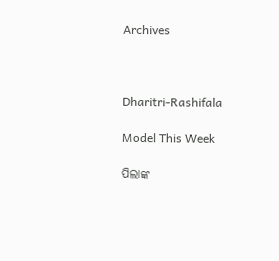Archives



Dharitri-Rashifala

Model This Week

ପିଲାଙ୍କ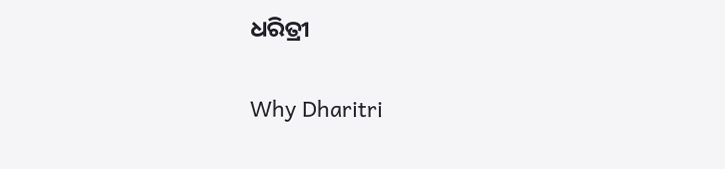ଧରିତ୍ରୀ

Why Dharitri